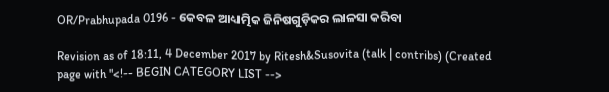OR/Prabhupada 0196 - କେବଳ ଆଧ୍ୟାତ୍ମିକ ଜିନିଷଗୁଡ଼ିକର ଲାଳସା କରିବା

Revision as of 18:11, 4 December 2017 by Ritesh&Susovita (talk | contribs) (Created page with "<!-- BEGIN CATEGORY LIST -->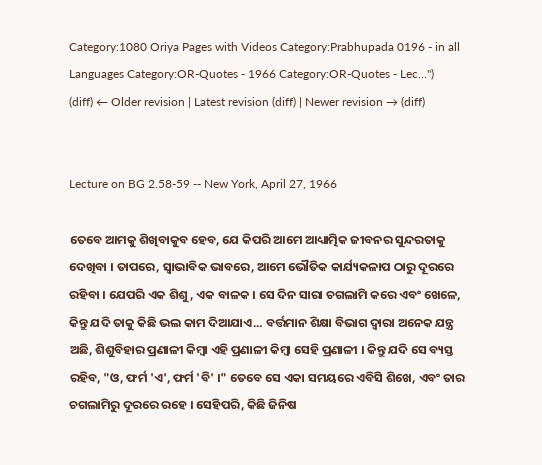Category:1080 Oriya Pages with Videos Category:Prabhupada 0196 - in all Languages Category:OR-Quotes - 1966 Category:OR-Quotes - Lec...")
(diff) ← Older revision | Latest revision (diff) | Newer revision → (diff)


Lecture on BG 2.58-59 -- New York, April 27, 1966

ତେବେ ଆମକୁ ଶିଖିବାକୁବ ହେବ, ଯେ କିପରି ଆମେ ଆଧ୍ୟାତ୍ମିକ ଜୀବନର ସୁନ୍ଦରତାକୁ ଦେଖିବା । ତାପରେ, ସ୍ଵାଭାବିକ ଭାବରେ, ଆମେ ଭୌତିକ କାର୍ଯ୍ୟକଳାପ ଠାରୁ ଦୂରରେ ରହିବା । ଯେପରି ଏକ ଶିଶୁ, ଏକ ବାଳକ । ସେ ଦିନ ସାରା ଚଗଲାମି କରେ ଏବଂ ଖେଳେ, କିନ୍ତୁ ଯଦି ତାକୁ କିଛି ଭଲ କାମ ଦିଆଯାଏ... ବର୍ତ୍ତମାନ ଶିକ୍ଷା ବିଭାଗ ଦ୍ଵାରା ଅନେକ ଯନ୍ତ୍ର ଅଛି, ଶିଶୁବିହାର ପ୍ରଣାଳୀ କିମ୍ଵା ଏହି ପ୍ରଣାଳୀ କିମ୍ଵା ସେହି ପ୍ରଣାଳୀ । କିନ୍ତୁ ଯଦି ସେ ବ୍ୟସ୍ତ ରହିବ, "ଓ, ଫର୍ମ 'ଏ', ଫର୍ମ 'ବି' ।" ତେବେ ସେ ଏକା ସମୟରେ ଏବିସି ଶିଖେ, ଏବଂ ତାର ଚଗଲାମିରୁ ଦୂରରେ ରହେ । ସେହିପରି, କିଛି ଜିନିଷ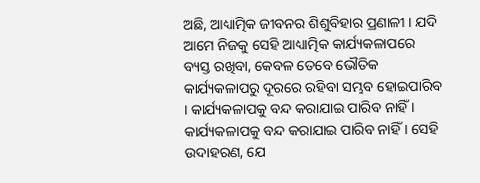ଅଛି, ଆଧ୍ୟାତ୍ମିକ ଜୀବନର ଶିଶୁବିହାର ପ୍ରଣାଳୀ । ଯଦି ଆମେ ନିଜକୁ ସେହି ଆଧ୍ୟାତ୍ମିକ କାର୍ଯ୍ୟକଳାପରେ ବ୍ୟସ୍ତ ରଖିବା, କେବଳ ତେବେ ଭୌତିକ କାର୍ଯ୍ୟକଳାପରୁ ଦୂରରେ ରହିବା ସମ୍ଭବ ହୋଇପାରିବ । କାର୍ଯ୍ୟକଳାପକୁ ବନ୍ଦ କରାଯାଇ ପାରିବ ନାହିଁ । କାର୍ଯ୍ୟକଳାପକୁ ବନ୍ଦ କରାଯାଇ ପାରିବ ନାହିଁ । ସେହି ଉଦାହରଣ, ଯେ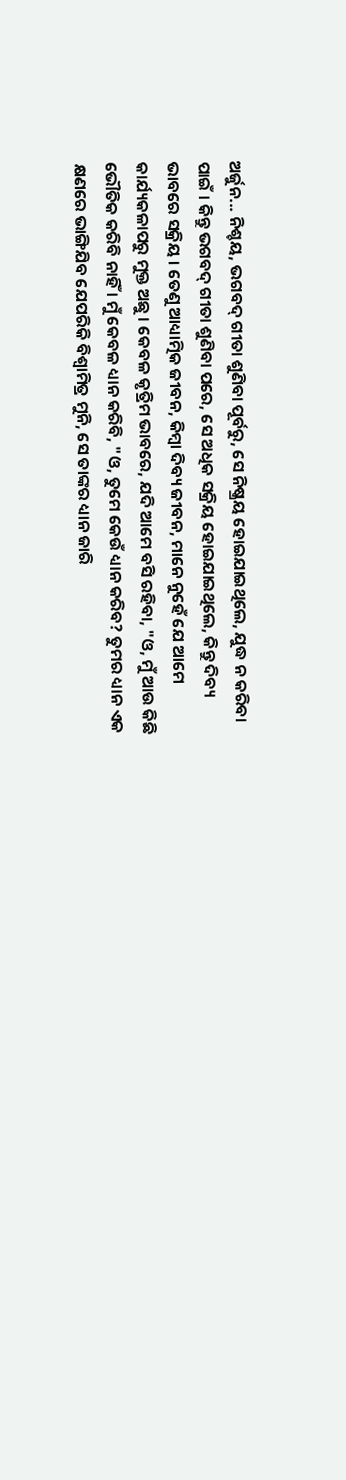ଅର୍ଜୁନ... ନିଶ୍ଚୟ, ଭଗବଦ୍ ଗୀତା ଶୁଣିବା ପୂର୍ବରୁ, ସେ ନିଷ୍କ୍ରୟ ହୋଇଯାଇଥିଲେ, ଯୁଦ୍ଧ ନ କରିବା ପାଇଁ । କିନ୍ତୁ ଭଗବଦ୍ ଗୀତା ଶୁଣିବା ପରେ, ସେ ଅଧିକ ସକ୍ରିୟ ହୋଇଯାଇଥିଲେ, କିନ୍ତୁ ଦିବ୍ୟ ଭାବରେ ସକ୍ରିୟ । ତେଣୁ ଆଧ୍ୟାତ୍ମିକ ଜୀବନ, କିମ୍ଵା ଦିବ୍ୟ ଜୀବନ, ମାନେ ନୁହେଁ ଯେ ଆମେ କାର୍ଯ୍ୟକଳାପରୁ ମୁକ୍ତ ଅଛୁ । କେବଳ କୃତ୍ରିମ ଭାବରେ, ଯଦି ଆମେ ବସି ରହିବା, "ଓ, ମୁଁ ଆଉ କିଛି ଭୌତିକ କରିବି ନାହିଁ । ମୁଁ କେବଳ ଧ୍ୟାନ କରିବି, "ଓ, ତୁମେ କେଉଁ ଧ୍ୟାନ କରିବ? ତୁମର ଧ୍ୟାନ ଏକ କ୍ଷଣରେ ଭାଙ୍ଗିଯିବ ଯେପରିକି ବିଶ୍ଵାମିତ୍ର ମୁନି, ସେ ତାଙ୍କର ଧ୍ୟାନ ଜାରି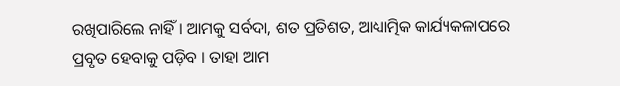ରଖିପାରିଲେ ନାହିଁ । ଆମକୁ ସର୍ବଦା, ଶତ ପ୍ରତିଶତ, ଆଧ୍ୟାତ୍ମିକ କାର୍ଯ୍ୟକଳାପରେ ପ୍ରବୃତ ହେବାକୁ ପଡ଼ିବ । ତାହା ଆମ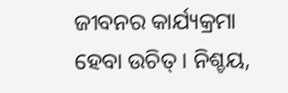ଜୀବନର କାର୍ଯ୍ୟକ୍ରମା ହେବା ଉଚିତ୍ । ନିଶ୍ଚୟ,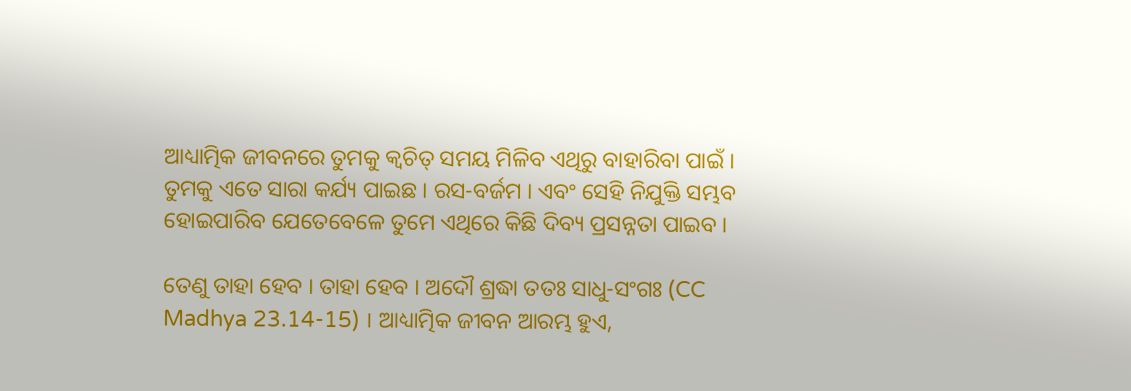ଆଧ୍ୟାତ୍ମିକ ଜୀବନରେ ତୁମକୁ କ୍ଵଚିତ୍ ସମୟ ମିଳିବ ଏଥିରୁ ବାହାରିବା ପାଇଁ । ତୁମକୁ ଏତେ ସାରା କର୍ଯ୍ୟ ପାଇଛ । ରସ-ବର୍ଜମ । ଏବଂ ସେହି ନିଯୁକ୍ତି ସମ୍ଭବ ହୋଇପାରିବ ଯେତେବେଳେ ତୁମେ ଏଥିରେ କିଛି ଦିବ୍ୟ ପ୍ରସନ୍ନତା ପାଇବ ।

ତେଣୁ ତାହା ହେବ । ତାହା ହେବ । ଅଦୌ ଶ୍ରଦ୍ଧା ତତଃ ସାଧୁ-ସଂଗଃ (CC Madhya 23.14-15) । ଆଧ୍ୟାତ୍ମିକ ଜୀବନ ଆରମ୍ଭ ହୁଏ,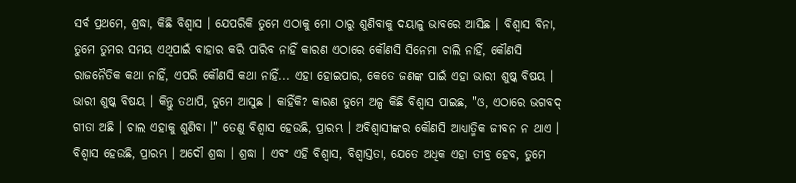ସର୍ବ ପ୍ରଥମେ, ଶ୍ରଦ୍ଧା, କିଛି ବିଶ୍ଵାସ । ଯେପରିକି ତୁମେ ଏଠାକୁ ମୋ ଠାରୁ ଶୁଣିବାକୁ ଦୟାଳୁ ଭାବରେ ଆସିଛ । ବିଶ୍ଵାସ ବିନା, ତୁମେ ତୁମର ସମୟ ଏଥିପାଇଁ ବାହାର କରି ପାରିବ ନାହିଁ କାରଣ ଏଠାରେ କୌଣସି ସିନେମା ଚାଲି ନାହିଁ, କୌଣସି ରାଜନୈତିକ କଥା ନାହିଁ, ଏପରି କୌଣସି କଥା ନାହିଁ... ଏହା ହୋଇପାର, କେତେ ଜଣଙ୍କ ପାଇଁ ଏହା ଭାରୀ ଶୁଷ୍କ ବିଷୟ । ଭାରୀ ଶୁଷ୍କ ବିଷୟ । କିନ୍ତୁ ତଥାପି, ତୁମେ ଆସୁଛ । କାହିଁକି? କାରଣ ତୁମେ ଅଳ୍ପ କିଛି ବିଶ୍ଵାସ ପାଇଛ, "ଓ, ଏଠାରେ ଭଗବଦ୍ ଗୀତା ଅଛି । ଚାଲ ଏହାକୁ ଶୁଣିବା ।" ତେଣୁ ବିଶ୍ଵାସ ହେଉଛି, ପ୍ରାରମ୍ଭ । ଅବିଶ୍ଵାସୀଙ୍କର କୌଣସି ଆଧ୍ୟାତ୍ମିକ ଜୀବନ ନ ଥାଏ । ବିଶ୍ଵାସ ହେଉଛି, ପ୍ରାରମ୍ଭ । ଅଦୌ ଶ୍ରଦ୍ଧା । ଶ୍ରଦ୍ଧା । ଏବଂ ଏହି ବିଶ୍ଵାସ, ବିଶ୍ଵାସ୍ତତା, ଯେତେ ଅଧିକ ଏହା ତୀବ୍ର ହେବ, ତୁମେ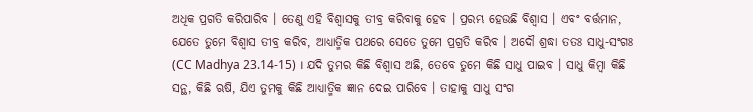ଅଧିକ ପ୍ରଗତି କରିପାରିବ । ତେଣୁ ଏହି ବିଶ୍ଵାସକୁ ତୀବ୍ର କରିବାକୁ ହେବ । ପ୍ରରମ୍ଭ ହେଉଛି ବିଶ୍ଵାସ । ଏବଂ ବର୍ତ୍ତମାନ, ଯେତେ ତୁମେ ବିଶ୍ଵାସ ତୀବ୍ର କରିବ, ଆଧ୍ୟାତ୍ମିକ ପଥରେ ସେତେ ତୁମେ ପ୍ରଗ୍ରତି କରିବ । ଅଦୌ ଶ୍ରଦ୍ଧା ତତଃ ସାଧୁ-ସଂଗଃ (CC Madhya 23.14-15) । ଯଦି ତୁମର କିଛି ବିଶ୍ଵାସ ଅଛି, ତେବେ ତୁମେ କିଛି ସାଧୁ ପାଇବ । ସାଧୁ କିମ୍ଵା କିଛି ସନ୍ଥ, କିଛି ଋଷି, ଯିଏ ତୁମକୁ କିଛି ଆଧ୍ୟାତ୍ମିକ ଜ୍ଞାନ ଦେଇ ପାରିବେ । ତାହାକୁ ସାଧୁ ସଂଗ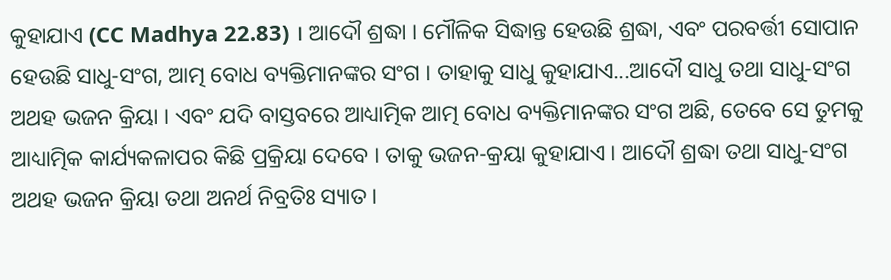କୁହାଯାଏ (CC Madhya 22.83) । ଆଦୌ ଶ୍ରଦ୍ଧା । ମୌଳିକ ସିଦ୍ଧାନ୍ତ ହେଉଛି ଶ୍ରଦ୍ଧା, ଏବଂ ପରବର୍ତ୍ତୀ ସୋପାନ ହେଉଛି ସାଧୁ-ସଂଗ, ଆତ୍ମ ବୋଧ ବ୍ୟକ୍ତିମାନଙ୍କର ସଂଗ । ତାହାକୁ ସାଧୁ କୁହାଯାଏ...ଆଦୌ ସାଧୁ ତଥା ସାଧୁ-ସଂଗ ଅଥହ ଭଜନ କ୍ରିୟା । ଏବଂ ଯଦି ବାସ୍ତବରେ ଆଧ୍ୟାତ୍ମିକ ଆତ୍ମ ବୋଧ ବ୍ୟକ୍ତିମାନଙ୍କର ସଂଗ ଅଛି, ତେବେ ସେ ତୁମକୁ ଆଧ୍ୟାତ୍ମିକ କାର୍ଯ୍ୟକଳାପର କିଛି ପ୍ରକ୍ରିୟା ଦେବେ । ତାକୁ ଭଜନ-କ୍ରୟା କୁହାଯାଏ । ଆଦୌ ଶ୍ରଦ୍ଧା ତଥା ସାଧୁ-ସଂଗ ଅଥହ ଭଜନ କ୍ରିୟା ତଥା ଅନର୍ଥ ନିବ୍ରତିଃ ସ୍ୟାତ ।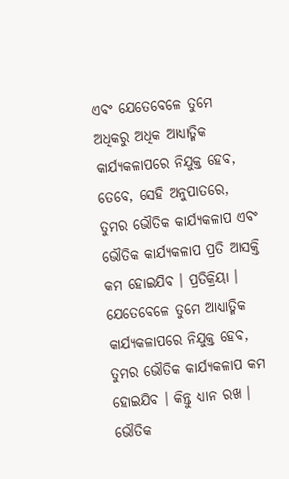ଏବଂ ଯେତେବେଳେ ତୁମେ ଅଧିକରୁ ଅଧିକ ଆଧ୍ୟାତ୍ମିକ କାର୍ଯ୍ୟକଳାପରେ ନିଯୁକ୍ତ ହେବ, ତେବେ, ସେହି ଅନୁପାତରେ, ତୁମର ଭୌତିକ କାର୍ଯ୍ୟକଳାପ ଏବଂ ଭୌତିକ କାର୍ଯ୍ୟକଳାପ ପ୍ରତି ଆସକ୍ତି କମ ହୋଇଯିବ । ପ୍ରତିକ୍ରିୟା । ଯେତେବେଳେ ତୁମେ ଆଧ୍ୟାତ୍ମିକ କାର୍ଯ୍ୟକଳାପରେ ନିଯୁକ୍ତ ହେବ, ତୁମର ଭୌତିକ କାର୍ଯ୍ୟକଳାପ କମ ହୋଇଯିବ । କିନ୍ତୁ ଧ୍ୟାନ ରଖ । ଭୌତିକ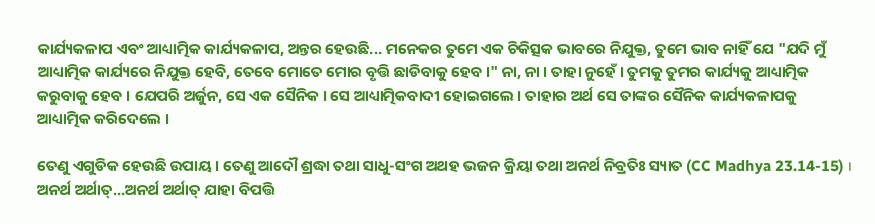କାର୍ଯ୍ୟକଳାପ ଏବଂ ଆଧ୍ୟାତ୍ମିକ କାର୍ଯ୍ୟକଳାପ, ଅନ୍ତର ହେଉଛି... ମନେକର ତୁମେ ଏକ ଚିକିତ୍ସକ ଭାବରେ ନିଯୁକ୍ତ, ତୁମେ ଭାବ ନାହିଁ ଯେ "ଯଦି ମୁଁ ଆଧ୍ୟାତ୍ମିକ କାର୍ଯ୍ୟରେ ନିଯୁକ୍ତ ହେବି, ତେବେ ମୋତେ ମୋର ବୃତ୍ତି ଛାଡିବାକୁ ହେବ ।" ନା, ନା । ତାହା ନୁହେଁ । ତୁମକୁ ତୁମର କାର୍ଯ୍ୟକୁ ଆଧ୍ୟାତ୍ମିକ କରୁବାକୁ ହେବ । ଯେପରି ଅର୍ଜୁନ, ସେ ଏକ ସୈନିକ । ସେ ଆଧ୍ୟାତ୍ମିକବାଦୀ ହୋଇଗଲେ । ତାହାର ଅର୍ଥ ସେ ତାଙ୍କର ସୈନିକ କାର୍ଯ୍ୟକଳାପକୁ ଆଧ୍ୟାତ୍ମିକ କରିଦେଲେ ।

ତେଣୁ ଏଗୁଡିକ ହେଉଛି ଉପାୟ । ତେଣୁ ଆଦୌ ଶ୍ରଦ୍ଧା ତଥା ସାଧୁ-ସଂଗ ଅଥହ ଭଜନ କ୍ରିୟା ତଥା ଅନର୍ଥ ନିବ୍ରତିଃ ସ୍ୟାତ (CC Madhya 23.14-15) । ଅନର୍ଥ ଅର୍ଥାତ୍...ଅନର୍ଥ ଅର୍ଥାତ୍ ଯାହା ବିପତ୍ତି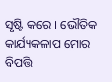ସୃଷ୍ଟି କରେ । ଭୌତିକ କାର୍ଯ୍ୟକଳାପ ମୋର ବିପତ୍ତି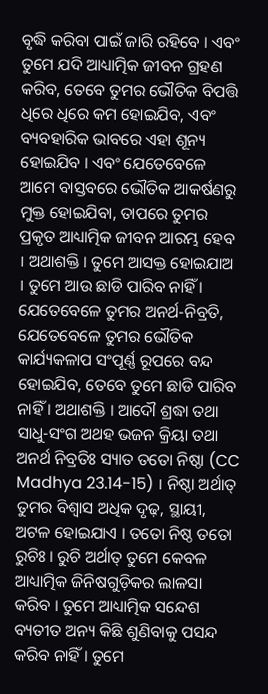ବୃଦ୍ଧି କରିବା ପାଇଁ ଜାରି ରହିବେ । ଏବଂ ତୁମେ ଯଦି ଆଧ୍ୟାତ୍ମିକ ଜୀବନ ଗ୍ରହଣ କରିବ, ତେବେ ତୁମର ଭୌତିକ ବିପତ୍ତି ଧିରେ ଧିରେ କମ ହୋଇଯିବ, ଏବଂ ବ୍ୟବହାରିକ ଭାବରେ ଏହା ଶୂନ୍ୟ ହୋଇଯିବ । ଏବଂ ଯେତେବେଳେ ଆମେ ବାସ୍ତବରେ ଭୌତିକ ଆକର୍ଷଣରୁ ମୁକ୍ତ ହୋଇଯିବା, ତାପରେ ତୁମର ପ୍ରକୃତ ଆଧ୍ୟାତ୍ମିକ ଜୀବନ ଆରମ୍ଭ ହେବ । ଅଥାଶକ୍ତି । ତୁମେ ଆସକ୍ତ ହୋଇଯାଅ । ତୁମେ ଆଉ ଛାଡି ପାରିବ ନାହିଁ । ଯେତେବେଳେ ତୁମର ଅନର୍ଥ-ନିବ୍ରତି, ଯେତେବେଳେ ତୁମର ଭୌତିକ କାର୍ଯ୍ୟକଳାପ ସଂପୂର୍ଣ୍ଣ ରୂପରେ ବନ୍ଦ ହୋଇଯିବ, ତେବେ ତୁମେ ଛାଡି ପାରିବ ନାହିଁ । ଅଥାଶକ୍ତି । ଆଦୌ ଶ୍ରଦ୍ଧା ତଥା ସାଧୁ-ସଂଗ ଅଥହ ଭଜନ କ୍ରିୟା ତଥା ଅନର୍ଥ ନିବ୍ରତିଃ ସ୍ୟାତ ତତୋ ନିଷ୍ଠା (CC Madhya 23.14-15) । ନିଷ୍ଠା ଅର୍ଥାତ୍ ତୁମର ବିଶ୍ଵାସ ଅଧିକ ଦୃଢ଼, ସ୍ଥାୟୀ, ଅଟଳ ହୋଇଯାଏ । ତତୋ ନିଷ୍ଠ ତତୋ ରୁଚିଃ । ରୁଚି ଅର୍ଥାତ୍ ତୁମେ କେବଳ ଆଧ୍ୟାତ୍ମିକ ଜିନିଷଗୁଡ଼ିକର ଲାଳସା କରିବ । ତୁମେ ଆଧ୍ୟାତ୍ମିକ ସନ୍ଦେଶ ବ୍ୟତୀତ ଅନ୍ୟ କିଛି ଶୁଣିବାକୁ ପସନ୍ଦ କରିବ ନାହିଁ । ତୁମେ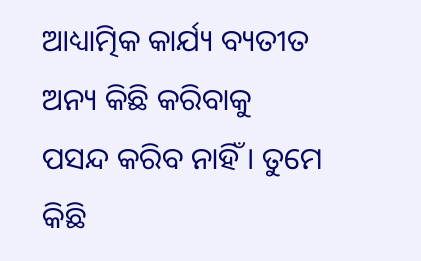ଆଧ୍ୟାତ୍ମିକ କାର୍ଯ୍ୟ ବ୍ୟତୀତ ଅନ୍ୟ କିଛି କରିବାକୁ ପସନ୍ଦ କରିବ ନାହିଁ । ତୁମେ କିଛି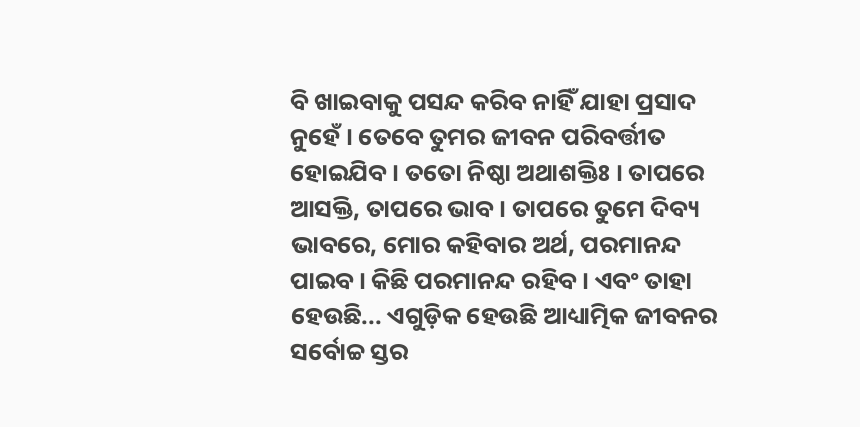ବି ଖାଇବାକୁ ପସନ୍ଦ କରିବ ନାହିଁ ଯାହା ପ୍ରସାଦ ନୁହେଁ । ତେବେ ତୁମର ଜୀବନ ପରିବର୍ତ୍ତୀତ ହୋଇଯିବ । ତତୋ ନିଷ୍ଠା ଅଥାଶକ୍ତିଃ । ତାପରେ ଆସକ୍ତି, ତାପରେ ଭାବ । ତାପରେ ତୁମେ ଦିବ୍ୟ ଭାବରେ, ମୋର କହିବାର ଅର୍ଥ, ପରମାନନ୍ଦ ପାଇବ । କିଛି ପରମାନନ୍ଦ ରହିବ । ଏବଂ ତାହା ହେଉଛି... ଏଗୁଡ଼ିକ ହେଉଛି ଆଧ୍ୟାତ୍ମିକ ଜୀବନର ସର୍ବୋଚ୍ଚ ସ୍ତର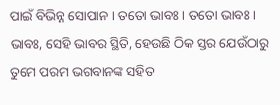ପାଇଁ ବିଭିନ୍ନ ସୋପାନ । ତତୋ ଭାବଃ । ତତୋ ଭାବଃ । ଭାବଃ, ସେହି ଭାବର ସ୍ଥିତି, ହେଉଛି ଠିକ ସ୍ତର ଯେଉଁଠାରୁ ତୁମେ ପରମ ଭଗବାନଙ୍କ ସହିତ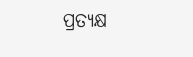ପ୍ରତ୍ୟକ୍ଷ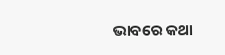ଭାବରେ କଥା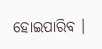ହୋଇପାରିବ ।